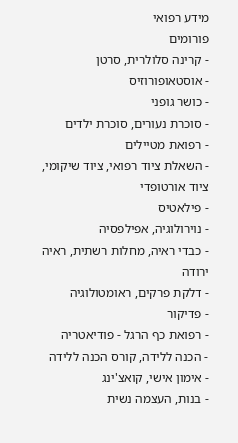מידע רפואי
פורומים
- קרינה סלולרית, סרטן
- אוסטאופורוזיס
- כושר גופני
- סוכרת נעורים, סוכרת ילדים
- רפואת מטיילים
- השאלת ציוד רפואי, ציוד שיקומי, ציוד אורטופדי
- פילאטיס
- נוירולוגיה, אפילפסיה
- כבדי ראיה, מחלות רשתית, ראיה ירודה
- דלקת פרקים, ראומטולוגיה
- פדיקור
- רפואת כף הרגל - פודיאטריה
- הכנה ללידה, קורס הכנה ללידה
- אימון אישי, קואצ'ינג
- בנות, העצמה נשית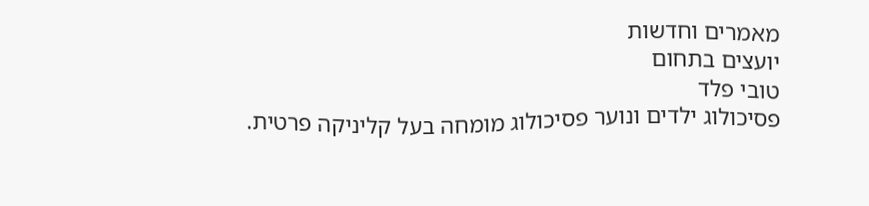מאמרים וחדשות
יועצים בתחום
טובי פלד
פסיכולוג ילדים ונוער פסיכולוג מומחה בעל קליניקה פרטית.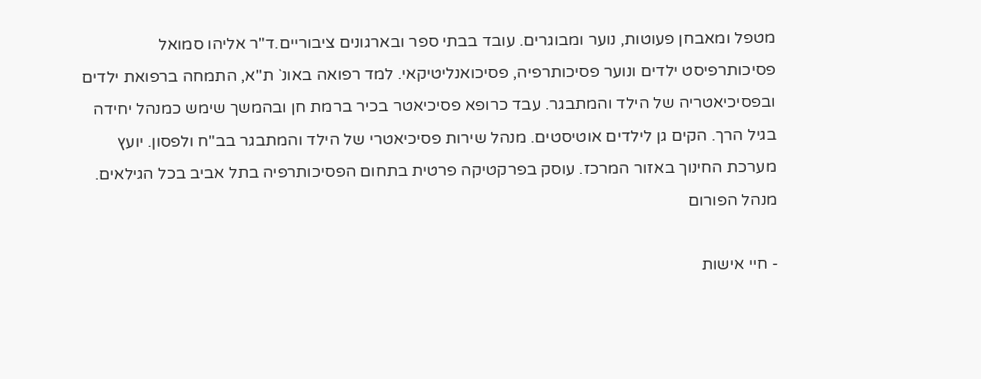מטפל ומאבחן פעוטות, נוער ומבוגרים. עובד בבתי ספר ובארגונים ציבוריים.ד"ר אליהו סמואל
פסיכותרפיסט ילדים ונוער פסיכותרפיה, פסיכואנליטיקאי. למד רפואה באונ` ת"א, התמחה ברפואת ילדים ובפסיכיאטריה של הילד והמתבגר. עבד כרופא פסיכיאטר בכיר ברמת חן ובהמשך שימש כמנהל יחידה בגיל הרך. הקים גן לילדים אוטיסטים. מנהל שירות פסיכיאטרי של הילד והמתבגר בב"ח ולפסון. יועץ מערכת החינוך באזור המרכז. עוסק בפרקטיקה פרטית בתחום הפסיכותרפיה בתל אביב בכל הגילאים.
מנהל הפורום

- חיי אישות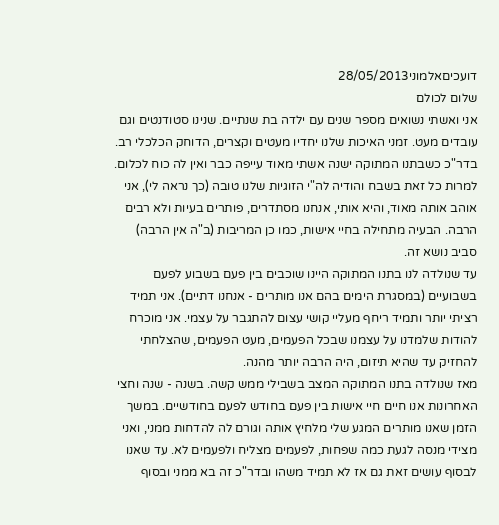דועכיםאלמוני28/05/2013
שלום לכולם
אני ואשתי נשואים מספר שנים עם ילדה בת שנתיים. שנינו סטודנטים וגם עובדים מעט. זמני האיכות שלנו יחדיו מעטים וקצרים, הדוחק הכלכלי רב. בדר"כ כשבתנו המתוקה ישנה אשתי מאוד עייפה כבר ואין לה כוח לכלום. למרות כל זאת בשבח והודיה לה"י הזוגיות שלנו טובה (כך נראה לי), אני אוהב אותה מאוד, והיא אותי, אנחנו מסתדרים, פותרים בעיות ולא רבים הרבה. הבעיה מתחילה בחיי אישות, כמו כן המריבות (ב"ה אין הרבה) סביב נושא זה.
עד שנולדה לנו בתנו המתוקה היינו שוכבים בין פעם בשבוע לפעם בשבועיים (במסגרת הימים בהם אנו מותרים - אנחנו דתיים). אני תמיד רציתי יותר ותמיד ריחף מעליי קושי עצום להתגבר על עצמי. אני מוכרח להודות שלמדנו על עצמנו שבכל הפעמים, מעט הפעמים, שהצלחתי להחזיק עד שהיא תיזום, היה הרבה יותר מהנה.
מאז שנולדה בתנו המתוקה המצב בשבילי ממש קשה. בשנה - שנה וחצי האחרונות אנו חיים חיי אישות בין פעם בחודש לפעם בחודשיים. במשך הזמן שאנו מותרים המגע שלי מלחיץ אותה וגורם לה להדחות ממני, ואני מצידי מנסה לגעת כמה שפחות, לפעמים מצליח ולפעמים לא. עד שאנו לבסוף עושים זאת גם אז לא תמיד משהו ובדר"כ זה בא ממני ובסוף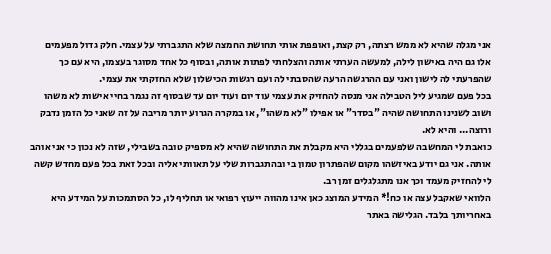אני מגלה שהיא לא ממש רצתה, רק קצת, ואופפת אותי תחושת החמצה שלא התגברתי על עצמי. חלק גדול מפעמים אלו גם היה באישון לילה, למעשה הערתי אותה והצלחתי לפתות אותה, ובסוף כל אחד מסוגר בעצמו, היא עם כך שהפרעתי לה לישון ואני עם ההרגשה הרעה שהסבתי לה ועם רגשות הכישלון שלא החזקתי את עצמי.
בכל פעם שמגיע ליל הטבילה אני מנסה להחזיק את עצמי עוד יום ועוד יום עד שבסוף זה נגמר בחיי אישות לא משהו ושוב לשנינו התחושה שהיה "בסדר" או אפילו "לא משהו", או במקרה הגרוע יותר מריבה על זה שאני כל הזמן נדבק ורוצה... והיא לא.
כואבת לי המחשבה שלפעמים בגללי היא מקבלת את התחושה שהיא לא מספיק טובה בשבילי, שזה לא נכון כי אני אוהב אותה. אני גם יודע באיזשהו מקום שהפתרון טמון בי ובהתגברות שלי על תאוותי אליה ובכל זאת בכל פעם מחדש קשה לי להחזיק מעמד וכך אנו מתגלגלים זמן רב.
הלוואי שאקבל עצה או כח!* המידע המוצג כאן אינו מהווה ייעוץ רפואי או תחליף לו, כל הסתמכות על המידע היא באחריותך בלבד. הגלישה באתר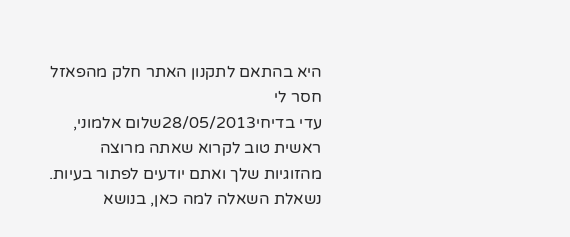היא בהתאם לתקנון האתר חלק מהפאזל חסר לי
עדי בדיחי28/05/2013שלום אלמוני,
ראשית טוב לקרוא שאתה מרוצה מהזוגיות שלך ואתם יודעים לפתור בעיות. נשאלת השאלה למה כאן, בנושא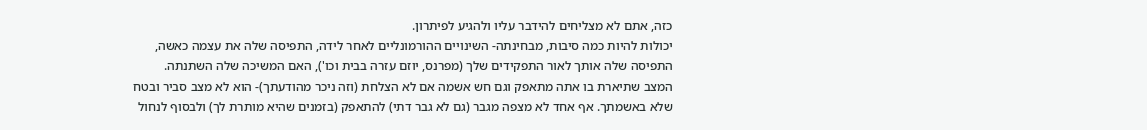כזה, אתם לא מצליחים להידבר עליו ולהגיע לפיתרון.
יכולות להיות כמה סיבות, מבחינתה- השינויים ההורמונליים לאחר לידה, התפיסה שלה את עצמה כאשה, התפיסה שלה אותך לאור התפקידים שלך (מפרנס, יוזם עזרה בבית וכו'), האם המשיכה שלה השתנתה.
המצב שתיארת בו אתה מתאפק וגם חש אשמה אם לא הצלחת (וזה ניכר מהודעתך)- הוא לא מצב סביר ובטח שלא באשמתך. אף אחד לא מצפה מגבר (גם לא גבר דתי) להתאפק (בזמנים שהיא מותרת לך) ולבסוף לנחול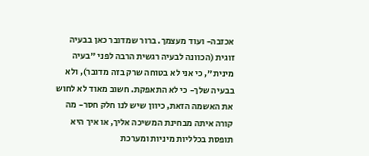אכזבה- ועוד מעצמך. ברור שמדובר כאן בבעיה זוגית (הכוונה לבעיה רגשית הרבה לפני "בעיה מינית", כי אני לא בטוחה שרק בזה מדובר), ולא בבעיה שלך- כי לא התאפקת. חשוב מאוד לא לחוש את האשמה הזאת, כיוון שיש לנו חלק חסר- מה קורה איתה מבחינת המשיכה אליך, או איך היא תופסת בכלליות מיניות ומערכת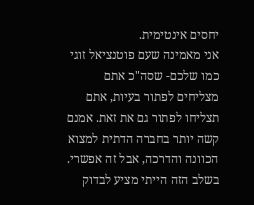יחסים אינטימית.
אני מאמינה שעם פוטנציאל זוגי כמו שלכם- שסה"כ אתם מצליחים לפתור בעיות, אתם תצליחו לפתור גם את זאת. אמנם קשה יותר בחברה הדתית למצוא הכוונה והדרכה, אבל זה אפשרי. בשלב הזה הייתי מציע לבדוק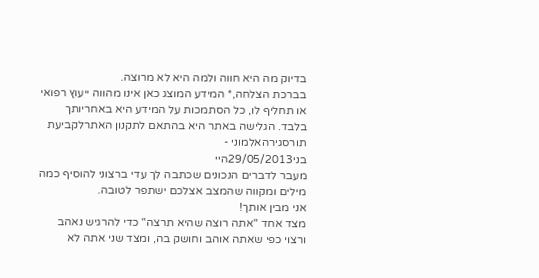בדיוק מה היא חווה ולמה היא לא מרוצה.
בברכת הצלחה,* המידע המוצג כאן אינו מהווה ייעוץ רפואי או תחליף לו, כל הסתמכות על המידע היא באחריותך בלבד. הגלישה באתר היא בהתאם לתקנון האתרלקביעת תורסגירהאלמוני -
בני29/05/2013היי
מעבר לדברים הנכונים שכתבה לך עדי ברצוני להוסיף כמה מילים ומקווה שהמצב אצלכם ישתפר לטובה.
אני מבין אותך!
מצד אחד "אתה רוצה שהיא תרצה" כדי להרגיש נאהב ורצוי כפי שאתה אוהב וחושק בה, ומצד שני אתה לא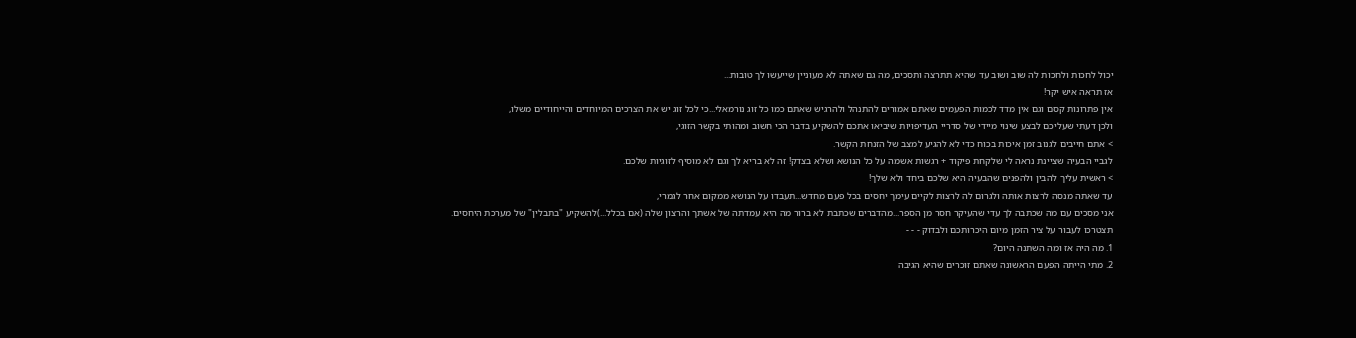יכול לחכות ולחכות לה שוב ושוב עד שהיא תתרצה ותסכים, מה גם שאתה לא מעוניין שייעשו לך טובות...
אז תראה איש יקר!
אין פתרונות קסם וגם אין מדד לכמות הפעמים שאתם אמורים להתנהל ולהרגיש שאתם כמו כל זוג נורמאלי...כי לכל זוג יש את הצרכים המיוחדים והייחודיים משלו,
ולכן דעתי שעליכם לבצע שינוי מיידי של סדריי העדיפויות שיביאו אתכם להשקיע בדבר הכי חשוב ומהותי בקשר הזוגי,
> אתם חייבים לגנוב זמן איכות בכוח כדי לא להגיע למצב של הזנחת הקשר.
לגביי הבעיה שציינת נראה לי שלקחת פיקוד + רגשות אשמה על כל הנושא ושלא בצדק! זה לא בריא לך וגם לא מוסיף לזוגיות שלכם.
> ראשית עליך להבין ולהפנים שהבעיה היא שלכם ביחד ולא שלך!
עד שאתה מנסה לרצות אותה ולגרום לה לרצות לקיים עימך יחסים בכל פעם מחדש...תעבדו על הנושא ממקום אחר לגמרי,
אני מסכים עם מה שכתבה לך עדי שהעיקר חסר מן הספר...מהדברים שכתבת לא ברור מה היא עמדתה של אשתך והרצון שלה (אם בכלל...)להשקיע "בתבלין" של מערכת היחסים.
תצטרכו לעבור על ציר הזמן מיום היכרותכם ולבדוק - - -
1. מה היה אז ומה השתנה היום?
2. מתי הייתה הפעם הראשונה שאתם זוכרים שהיא הגיבה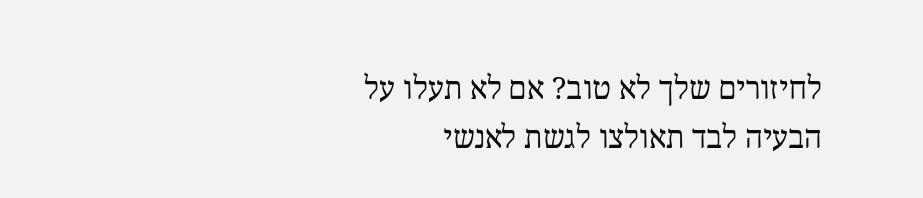לחיזורים שלך לא טוב? אם לא תעלו על הבעיה לבד תאולצו לגשת לאנשי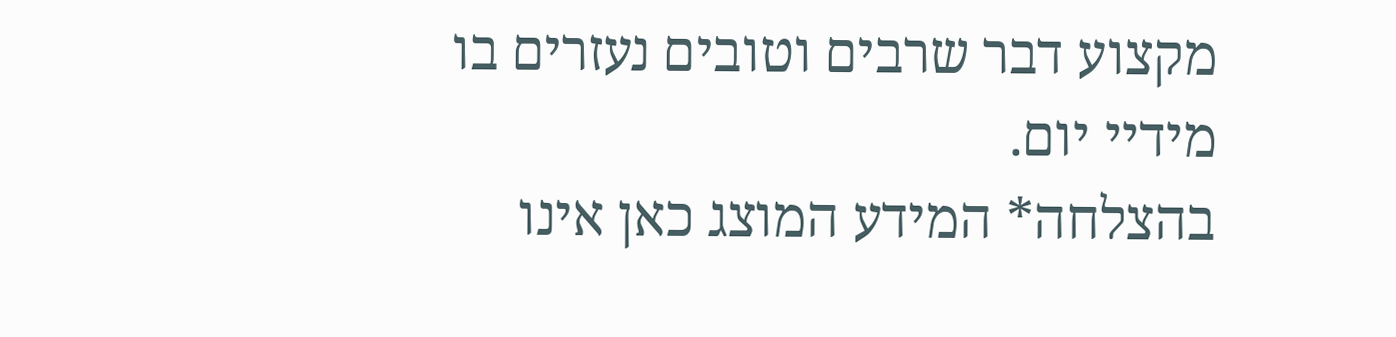מקצוע דבר שרבים וטובים נעזרים בו מידיי יום.
בהצלחה* המידע המוצג כאן אינו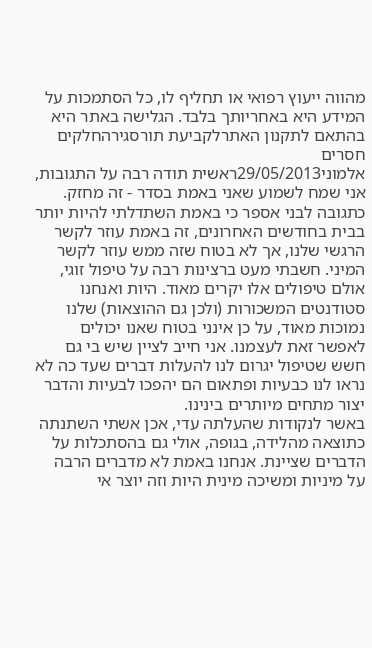מהווה ייעוץ רפואי או תחליף לו, כל הסתמכות על המידע היא באחריותך בלבד. הגלישה באתר היא בהתאם לתקנון האתרלקביעת תורסגירהחלקים חסרים
אלמוני29/05/2013ראשית תודה רבה על התגובות, אני שמח לשמוע שאני באמת בסדר - זה מחזק.
כתגובה לבני אספר כי באמת השתדלתי להיות יותר בבית בחודשים האחרונים, זה באמת עוזר לקשר הרגשי שלנו, אך לא בטוח שזה ממש עוזר לקשר המיני. חשבתי מעט ברצינות רבה על טיפול זוגי, אולם טיפולים אלו יקרים מאוד. היות ואנחנו סטודנטים המשכורות (ולכן גם ההוצאות) שלנו נמוכות מאוד, על כן אינני בטוח שאנו יכולים לאפשר זאת לעצמנו. אני חייב לציין שיש בי גם חשש שטיפול יגרום לנו להעלות דברים שעד כה לא נראו לנו כבעיות ופתאום הם יהפכו לבעיות והדבר יצור מתחים מיותרים בינינו.
באשר לנקודות שהעלתה עדי, אכן אשתי השתנתה כתוצאה מהלידה, בגופה, אולי גם בהסתכלות על הדברים שציינת. אנחנו באמת לא מדברים הרבה על מיניות ומשיכה מינית היות וזה יוצר אי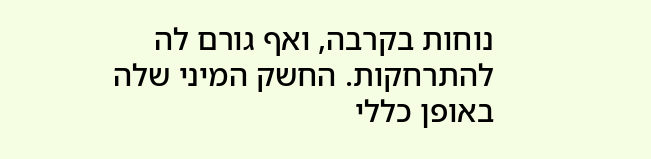נוחות בקרבה, ואף גורם לה להתרחקות. החשק המיני שלה באופן כללי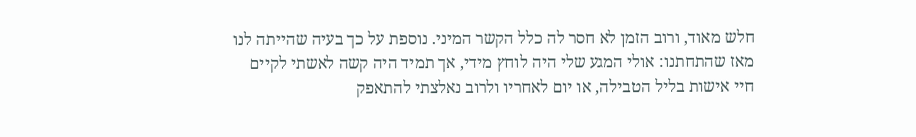חלש מאוד, ורוב הזמן לא חסר לה כלל הקשר המיני. נוספת על כך בעיה שהייתה לנו מאז שהתחתנו: אולי המגע שלי היה לוחץ מידי, אך תמיד היה קשה לאשתי לקיים חיי אישות בליל הטבילה, או יום לאחריו ולרוב נאלצתי להתאפק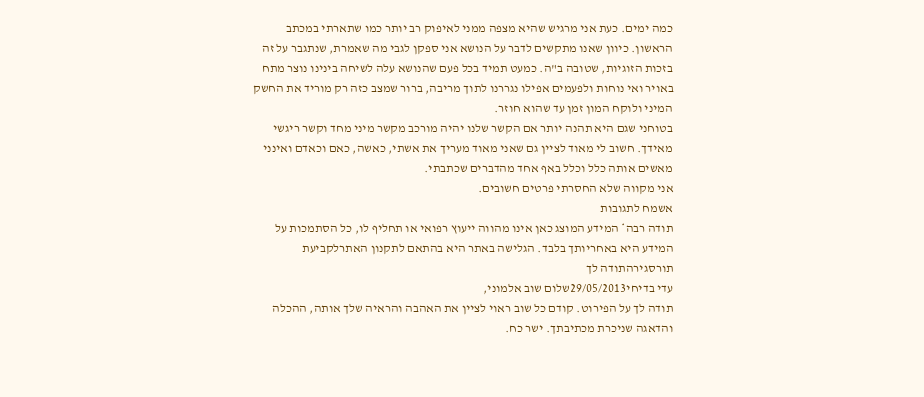כמה ימים. כעת אני מרגיש שהיא מצפה ממני לאיפוק רב יותר כמו שתארתי במכתב הראשון. כיוון שאנו מתקשים לדבר על הנושא אני ספקן לגבי מה שאמרת, שנתגבר על זה בזכות הזוגיות, שטובה ב"ה. כמעט תמיד בכל פעם שהנושא עלה לשיחה בינינו נוצר מתח באויר ואי נוחות ולפעמים אפילו נגררנו לתוך מריבה, ברור שמצב כזה רק מוריד את החשק המיני ולוקח המון זמן עד שהוא חוזר.
בטוחני שגם היא תהנה יותר אם הקשר שלנו יהיה מורכב מקשר מיני מחד וקשר ריגשי מאידך. חשוב לי מאוד לציין גם שאני מאוד מעריך את אשתי, כאשה, כאם וכאדם ואינני מאשים אותה כלל וכלל באף אחד מהדברים שכתבתי.
אני מקווה שלא החסרתי פרטים חשובים.
אשמח לתגובות
תודה רבה* המידע המוצג כאן אינו מהווה ייעוץ רפואי או תחליף לו, כל הסתמכות על המידע היא באחריותך בלבד. הגלישה באתר היא בהתאם לתקנון האתרלקביעת תורסגירהתודה לך
עדי בדיחי29/05/2013שלום שוב אלמוני,
תודה לך על הפירוט. קודם כל שוב ראוי לציין את האהבה והראיה שלך אותה, ההכלה והדאגה שניכרת מכתיבתך. ישר כח.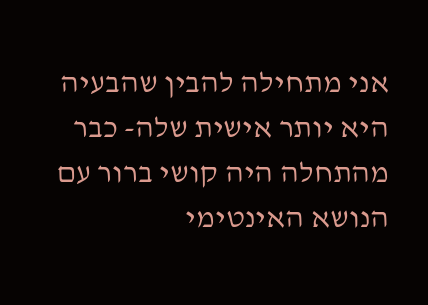אני מתחילה להבין שהבעיה היא יותר אישית שלה- כבר מהתחלה היה קושי ברור עם הנושא האינטימי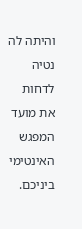והיתה לה נטיה לדחות את מועד המפגש האינטימי ביניכם.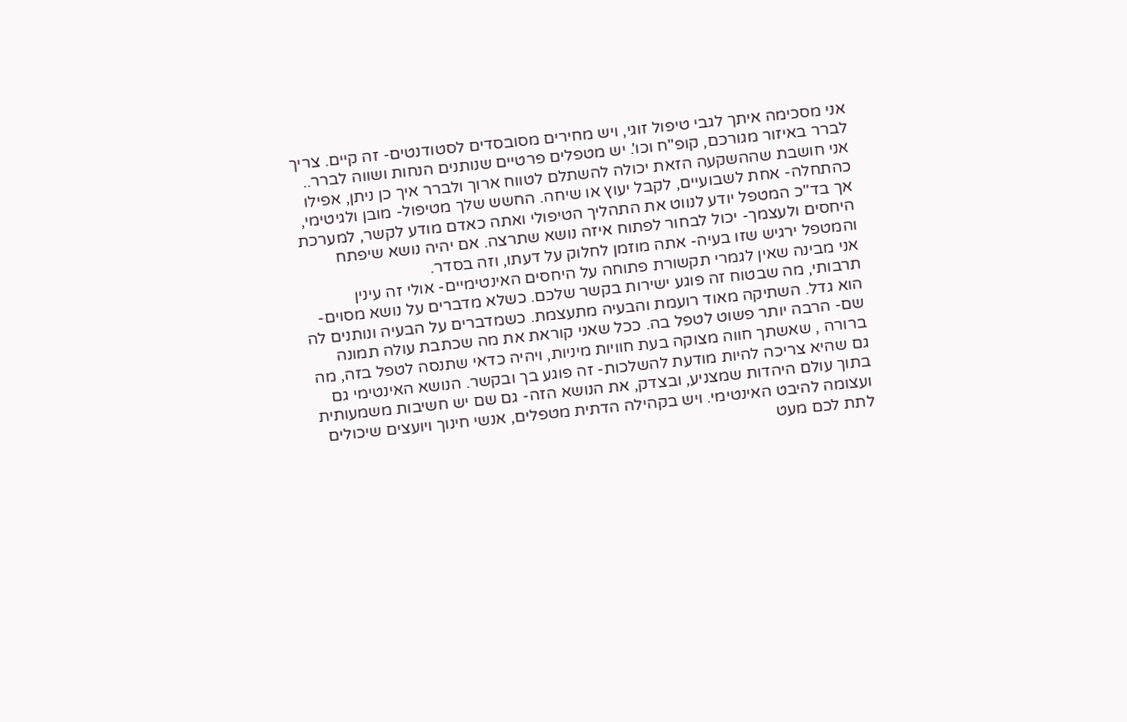אני מסכימה איתך לגבי טיפול זוגי, ויש מחירים מסובסדים לסטודנטים- זה קיים. צריך לברר באיזור מגורכם, קופ"ח וכו'. יש מטפלים פרטיים שנותנים הנחות ושווה לברר.. אני חושבת שההשקעה הזאת יכולה להשתלם לטווח ארוך ולברר איך כן ניתן, אפילו כהתחלה- אחת לשבועיים, לקבל יעוץ או שיחה. החשש שלך מטיפול- מובן ולגיטימי, אך בד"כ המטפל יודע לנווט את התהליך הטיפולי ואתה כאדם מודע לקשר, למערכת היחסים ולעצמך- יכול לבחור לפתוח איזה נושא שתרצה. אם יהיה נושא שיפתח והמטפל ירגיש שזו בעיה- אתה מוזמן לחלוק על דעתו, וזה בסדר.
אני מבינה שאין לגמרי תקשורת פתוחה על היחסים האינטימיים- אולי זה עינין תרבותי, מה שבטוח זה פוגע ישירות בקשר שלכם. כשלא מדברים על נושא מסוים- הוא גדל. השתיקה מאוד רועמת והבעיה מתעצמת. כשמדברים על הבעיה ונותנים לה שם- הרבה יותר פשוט לטפל בה. ככל שאני קוראת את מה שכתבת עולה תמונה ברורה , שאשתך חווה מצוקה בעת חוויות מיניות, ויהיה כדאי שתנסה לטפל בזה, מה גם שהיא צריכה להיות מודעת להשלכות- זה פוגע בך ובקשר. הנושא האינטימי גם בתוך עולם היהדות שמצניע, ובצדק, את הנושא הזה- גם שם יש חשיבות משמעותית ועצומה להיבט האינטימי. ויש בקהילה הדתית מטפלים, אנשי חינוך ויועצים שיכולים לתת לכם מעט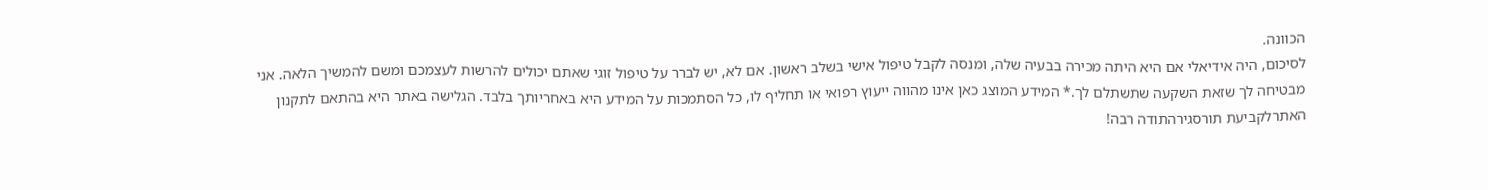הכוונה.
לסיכום, היה אידיאלי אם היא היתה מכירה בבעיה שלה, ומנסה לקבל טיפול אישי בשלב ראשון. אם לא, יש לברר על טיפול זוגי שאתם יכולים להרשות לעצמכם ומשם להמשיך הלאה. אני מבטיחה לך שזאת השקעה שתשתלם לך.* המידע המוצג כאן אינו מהווה ייעוץ רפואי או תחליף לו, כל הסתמכות על המידע היא באחריותך בלבד. הגלישה באתר היא בהתאם לתקנון האתרלקביעת תורסגירהתודה רבה!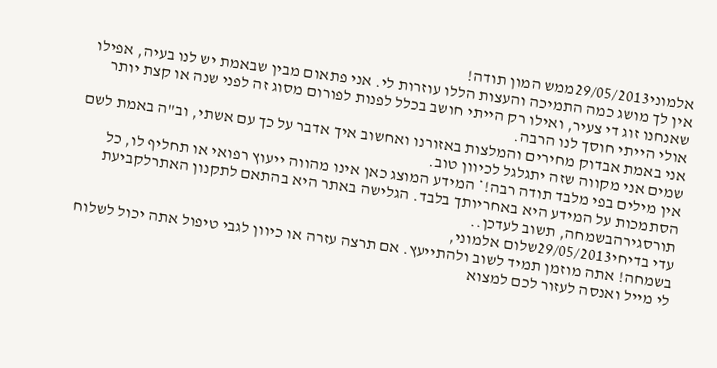אלמוני29/05/2013ממש המון תודה!
אין לך מושג כמה התמיכה והעצות הללו עוזרות לי. אני פתאום מבין שבאמת יש לנו בעיה, אפילו שאנחנו זוג די צעיר, ואילו רק הייתי חושב בכלל לפנות לפורום מסוג זה לפני שנה או קצת יותר אולי הייתי חוסך לנו הרבה.
אני באמת אבדוק מחירים והמלצות באזורנו ואחשוב איך אדבר על כך עם אשתי, וב"ה באמת לשם שמים אני מקווה שזה יתגלגל לכיוון טוב.
אין מילים בפי מלבד תודה רבה!* המידע המוצג כאן אינו מהווה ייעוץ רפואי או תחליף לו, כל הסתמכות על המידע היא באחריותך בלבד. הגלישה באתר היא בהתאם לתקנון האתרלקביעת תורסגירהבשמחה, תשוב לעדכן..
עדי בדיחי29/05/2013שלום אלמוני,
בשמחה! אתה מוזמן תמיד לשוב ולהתייעץ. אם תרצה עזרה או כיוון לגבי טיפול אתה יכול לשלוח לי מייל ואנסה לעזור לכם למצוא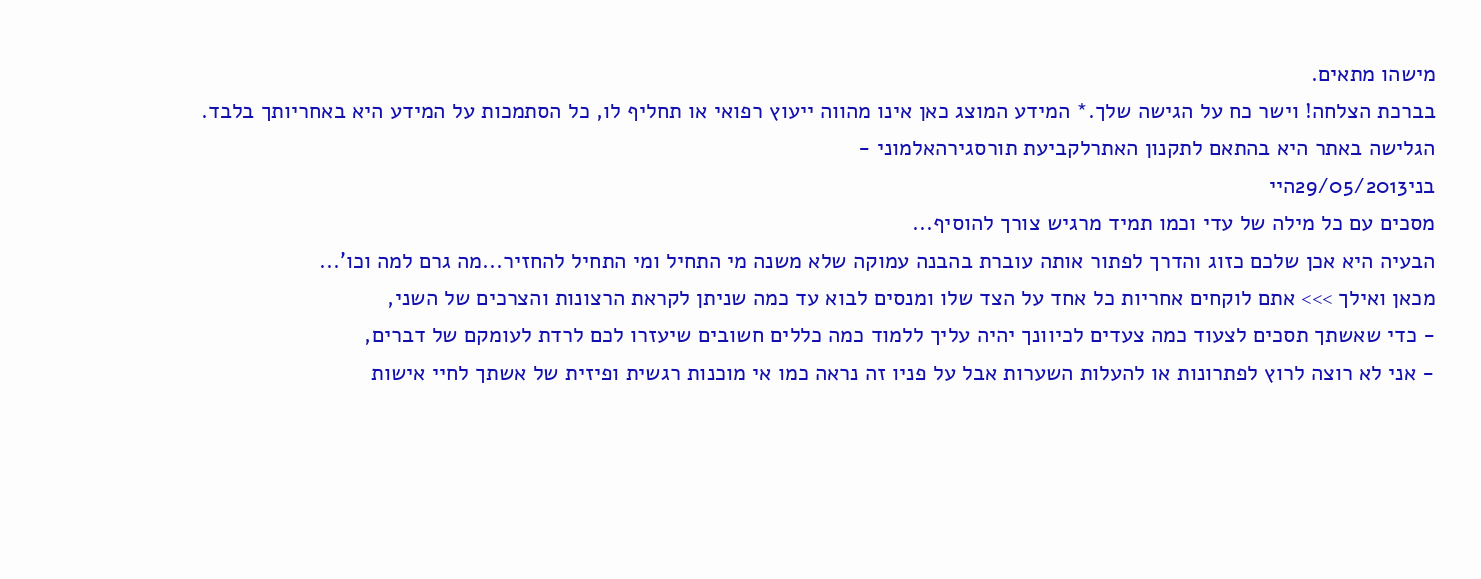מישהו מתאים.
בברכת הצלחה! וישר כח על הגישה שלך.* המידע המוצג כאן אינו מהווה ייעוץ רפואי או תחליף לו, כל הסתמכות על המידע היא באחריותך בלבד. הגלישה באתר היא בהתאם לתקנון האתרלקביעת תורסגירהאלמוני -
בני29/05/2013היי
מסכים עם כל מילה של עדי וכמו תמיד מרגיש צורך להוסיף...
הבעיה היא אכן שלכם כזוג והדרך לפתור אותה עוברת בהבנה עמוקה שלא משנה מי התחיל ומי התחיל להחזיר...מה גרם למה וכו'...
מכאן ואילך >>> אתם לוקחים אחריות כל אחד על הצד שלו ומנסים לבוא עד כמה שניתן לקראת הרצונות והצרכים של השני,
- כדי שאשתך תסכים לצעוד כמה צעדים לכיוונך יהיה עליך ללמוד כמה כללים חשובים שיעזרו לכם לרדת לעומקם של דברים,
- אני לא רוצה לרוץ לפתרונות או להעלות השערות אבל על פניו זה נראה כמו אי מוכנות רגשית ופיזית של אשתך לחיי אישות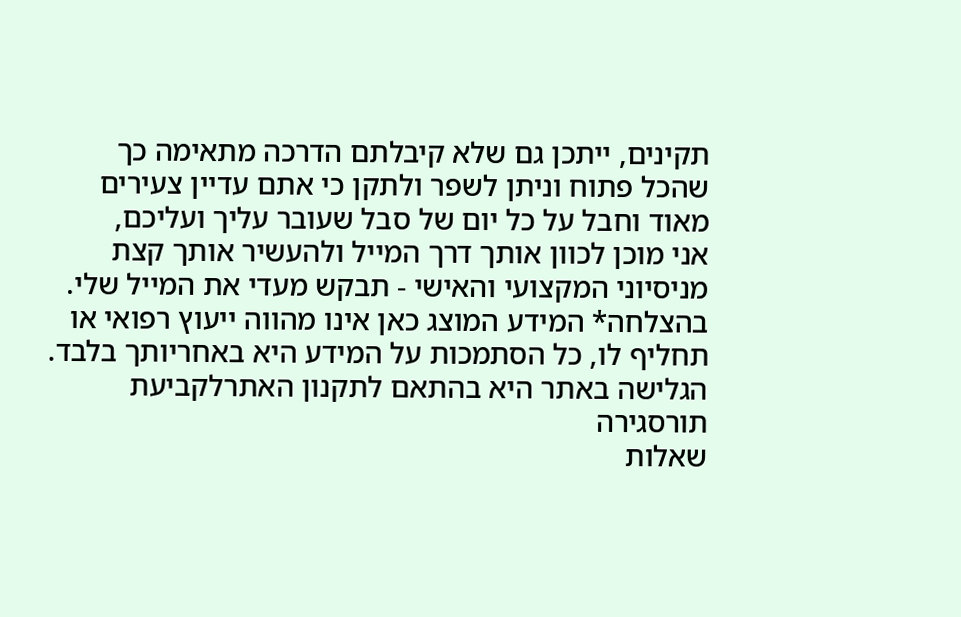תקינים, ייתכן גם שלא קיבלתם הדרכה מתאימה כך שהכל פתוח וניתן לשפר ולתקן כי אתם עדיין צעירים מאוד וחבל על כל יום של סבל שעובר עליך ועליכם,
אני מוכן לכוון אותך דרך המייל ולהעשיר אותך קצת מניסיוני המקצועי והאישי - תבקש מעדי את המייל שלי.
בהצלחה* המידע המוצג כאן אינו מהווה ייעוץ רפואי או תחליף לו, כל הסתמכות על המידע היא באחריותך בלבד. הגלישה באתר היא בהתאם לתקנון האתרלקביעת תורסגירה
שאלות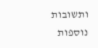ותשובות נוספות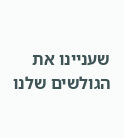שעניינו את הגולשים שלנו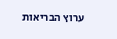ערוץ הבריאות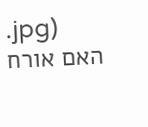.jpg)
האם אורח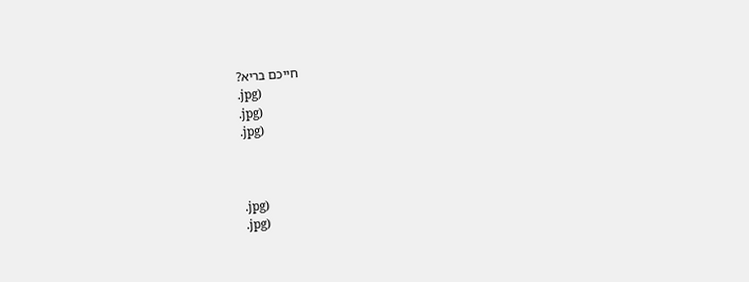חייכם בריא?
.jpg)
.jpg)
.jpg)



.jpg)
.jpg)